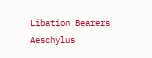Libation Bearers
Aeschylus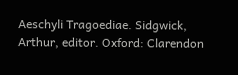Aeschyli Tragoediae. Sidgwick, Arthur, editor. Oxford: Clarendon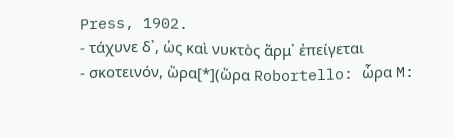Press, 1902.
- τάχυνε δ᾽, ὡς καὶ νυκτὸς ἅρμ᾽ ἐπείγεται
- σκοτεινόν, ὥρα[*](ὥρα Robortello: ὧρα M: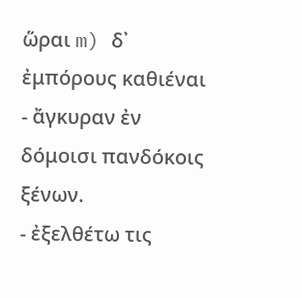ὥραι m) δ᾽ ἐμπόρους καθιέναι
- ἄγκυραν ἐν δόμοισι πανδόκοις ξένων.
- ἐξελθέτω τις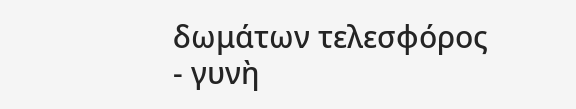δωμάτων τελεσφόρος
- γυνὴ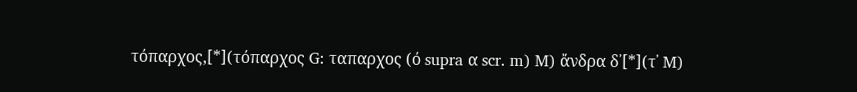τόπαρχος,[*](τόπαρχος G: ταπαρχος (ό supra α scr. m) M) ἄνδρα δ᾽[*](τ᾽ M)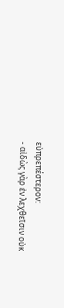εὐπρεπέστερον:
- αἰδὼς γὰρ ἐν λεχθεῖσιν οὐκ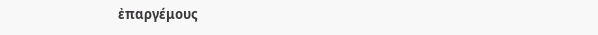ἐπαργέμους